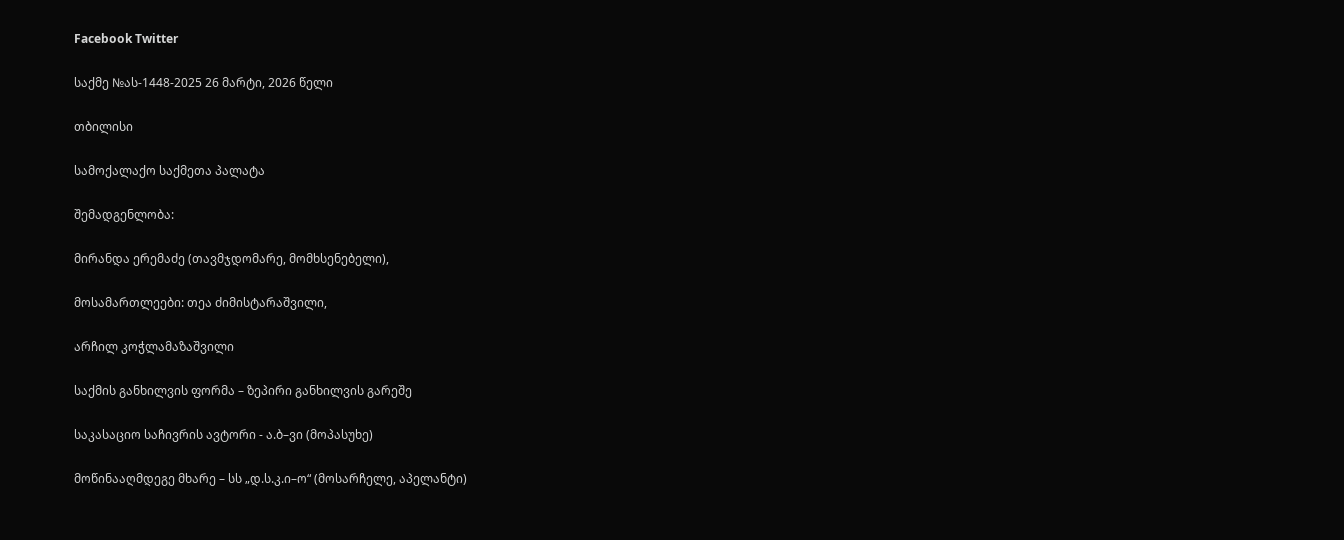Facebook Twitter

საქმე №ას-1448-2025 26 მარტი, 2026 წელი

თბილისი

სამოქალაქო საქმეთა პალატა

შემადგენლობა:

მირანდა ერემაძე (თავმჯდომარე, მომხსენებელი),

მოსამართლეები: თეა ძიმისტარაშვილი,

არჩილ კოჭლამაზაშვილი

საქმის განხილვის ფორმა – ზეპირი განხილვის გარეშე

საკასაციო საჩივრის ავტორი - ა.ბ–ვი (მოპასუხე)

მოწინააღმდეგე მხარე – სს „დ.ს.კ.ი–ო“ (მოსარჩელე, აპელანტი)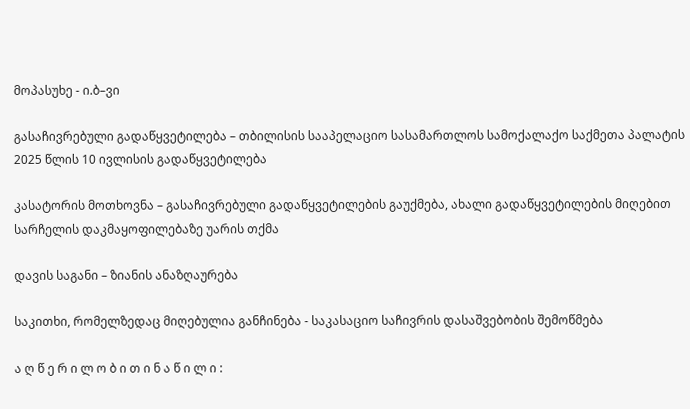მოპასუხე - ი.ბ–ვი

გასაჩივრებული გადაწყვეტილება – თბილისის სააპელაციო სასამართლოს სამოქალაქო საქმეთა პალატის 2025 წლის 10 ივლისის გადაწყვეტილება

კასატორის მოთხოვნა – გასაჩივრებული გადაწყვეტილების გაუქმება, ახალი გადაწყვეტილების მიღებით სარჩელის დაკმაყოფილებაზე უარის თქმა

დავის საგანი – ზიანის ანაზღაურება

საკითხი, რომელზედაც მიღებულია განჩინება - საკასაციო საჩივრის დასაშვებობის შემოწმება

ა ღ წ ე რ ი ლ ო ბ ი თ ი ნ ა წ ი ლ ი :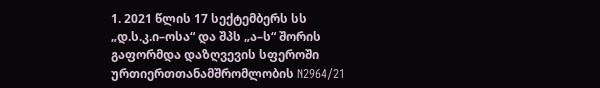1. 2021 წლის 17 სექტემბერს სს „დ.ს.კ.ი–ოსა“ და შპს „ა–ს“ შორის გაფორმდა დაზღვევის სფეროში ურთიერთთანამშრომლობის N2964/21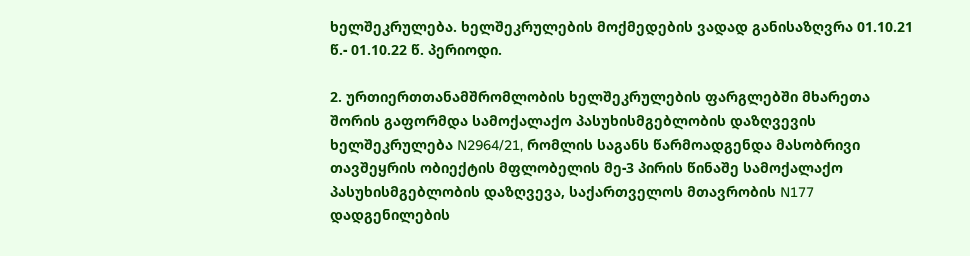ხელშეკრულება. ხელშეკრულების მოქმედების ვადად განისაზღვრა 01.10.21 წ.- 01.10.22 წ. პერიოდი.

2. ურთიერთთანამშრომლობის ხელშეკრულების ფარგლებში მხარეთა შორის გაფორმდა სამოქალაქო პასუხისმგებლობის დაზღვევის ხელშეკრულება N2964/21, რომლის საგანს წარმოადგენდა მასობრივი თავშეყრის ობიექტის მფლობელის მე-3 პირის წინაშე სამოქალაქო პასუხისმგებლობის დაზღვევა, საქართველოს მთავრობის N177 დადგენილების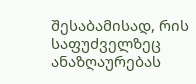შესაბამისად, რის საფუძველზეც ანაზღაურებას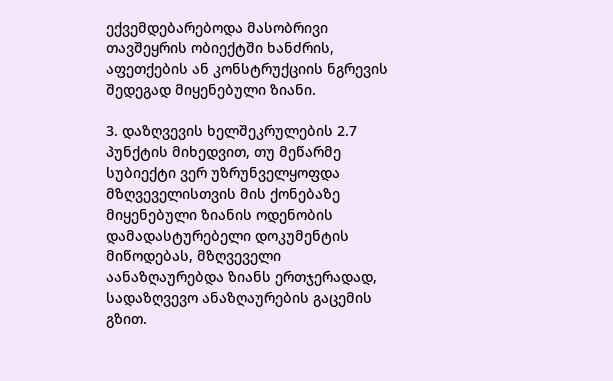ექვემდებარებოდა მასობრივი თავშეყრის ობიექტში ხანძრის, აფეთქების ან კონსტრუქციის ნგრევის შედეგად მიყენებული ზიანი.

3. დაზღვევის ხელშეკრულების 2.7 პუნქტის მიხედვით, თუ მეწარმე სუბიექტი ვერ უზრუნველყოფდა მზღვეველისთვის მის ქონებაზე მიყენებული ზიანის ოდენობის დამადასტურებელი დოკუმენტის მიწოდებას, მზღვეველი აანაზღაურებდა ზიანს ერთჯერადად, სადაზღვევო ანაზღაურების გაცემის გზით.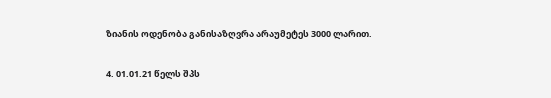ზიანის ოდენობა განისაზღვრა არაუმეტეს 3000 ლარით.

4. 01.01.21 წელს შპს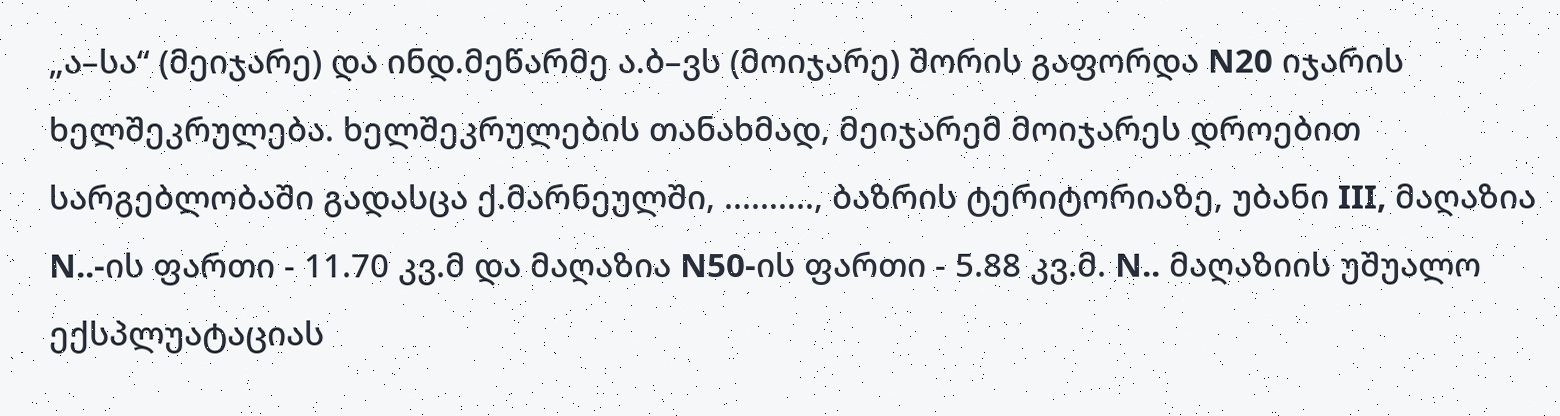„ა–სა“ (მეიჯარე) და ინდ.მეწარმე ა.ბ–ვს (მოიჯარე) შორის გაფორდა N20 იჯარის ხელშეკრულება. ხელშეკრულების თანახმად, მეიჯარემ მოიჯარეს დროებით სარგებლობაში გადასცა ქ.მარნეულში, .........., ბაზრის ტერიტორიაზე, უბანი III, მაღაზია N..-ის ფართი - 11.70 კვ.მ და მაღაზია N50-ის ფართი - 5.88 კვ.მ. N.. მაღაზიის უშუალო ექსპლუატაციას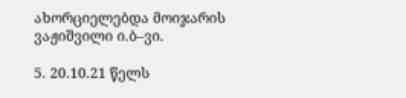ახორციელებდა მოიჯარის ვაჟიშვილი ი.ბ–ვი.

5. 20.10.21 წელს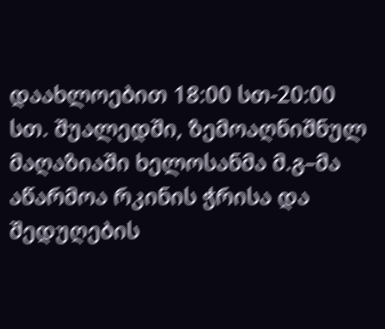დაახლოებით 18:00 სთ-20:00 სთ. შუალედში, ზემოაღნიშნულ მაღაზიაში ხელოსანმა მ.გ–მა აწარმოა რკინის ჭრისა და შედუღების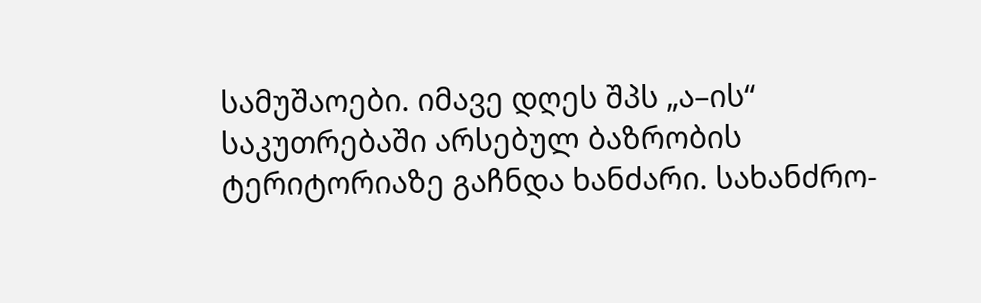სამუშაოები. იმავე დღეს შპს „ა–ის“ საკუთრებაში არსებულ ბაზრობის ტერიტორიაზე გაჩნდა ხანძარი. სახანძრო-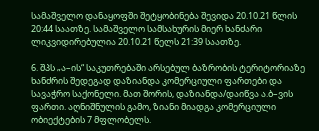სამაშველო დანაყოფში შეტყობინება შევიდა 20.10.21 წლის 20:44 საათზე. სამაშველო სამსახურის მიერ ხანძარი ლიკვიდირებულია 20.10.21 წელს 21:39 საათზე.

6. შპს „ა–ის“ საკუთრებაში არსებულ ბაზრობის ტერიტორიაზე ხანძრის შედეგად დაზიანდა კომერციული ფართები და სავაჭრო საქონელი. მათ შორის, დაზიანდა/დაიწვა ა.ბ–ვის ფართი. აღნიშნულის გამო, ზიანი მიადგა კომერციული ობიექტების 7 მფლობელს.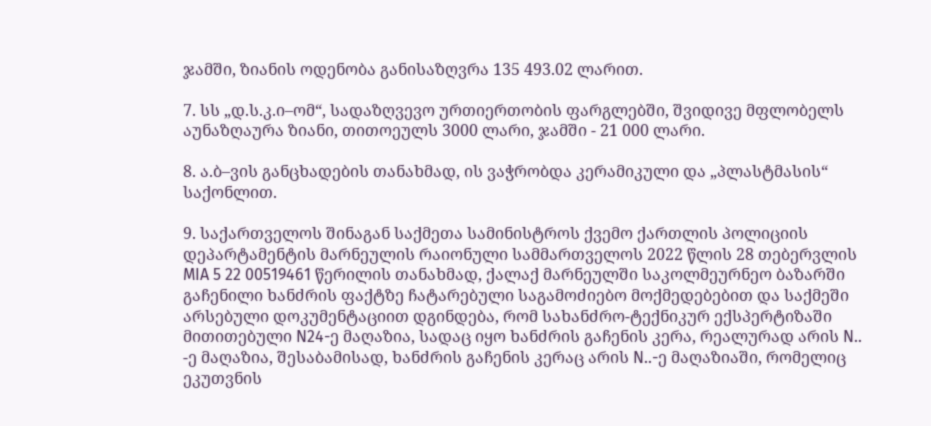ჯამში, ზიანის ოდენობა განისაზღვრა 135 493.02 ლარით.

7. სს „დ.ს.კ.ი–ომ“, სადაზღვევო ურთიერთობის ფარგლებში, შვიდივე მფლობელს აუნაზღაურა ზიანი, თითოეულს 3000 ლარი, ჯამში - 21 000 ლარი.

8. ა.ბ–ვის განცხადების თანახმად, ის ვაჭრობდა კერამიკული და „პლასტმასის“ საქონლით.

9. საქართველოს შინაგან საქმეთა სამინისტროს ქვემო ქართლის პოლიციის დეპარტამენტის მარნეულის რაიონული სამმართველოს 2022 წლის 28 თებერვლის MIA 5 22 00519461 წერილის თანახმად, ქალაქ მარნეულში საკოლმეურნეო ბაზარში გაჩენილი ხანძრის ფაქტზე ჩატარებული საგამოძიებო მოქმედებებით და საქმეში არსებული დოკუმენტაციით დგინდება, რომ სახანძრო-ტექნიკურ ექსპერტიზაში მითითებული N24-ე მაღაზია, სადაც იყო ხანძრის გაჩენის კერა, რეალურად არის N.. -ე მაღაზია, შესაბამისად, ხანძრის გაჩენის კერაც არის N..-ე მაღაზიაში, რომელიც ეკუთვნის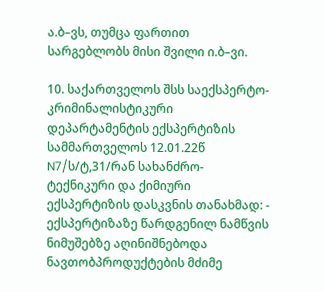ა.ბ–ვს, თუმცა ფართით სარგებლობს მისი შვილი ი.ბ–ვი.

10. საქართველოს შსს საექსპერტო-კრიმინალისტიკური დეპარტამენტის ექსპერტიზის სამმართველოს 12.01.22წ N7/ს/ტ,31/რან სახანძრო-ტექნიკური და ქიმიური ექსპერტიზის დასკვნის თანახმად: - ექსპერტიზაზე წარდგენილ ნამწვის ნიმუშებზე აღინიშნებოდა ნავთობპროდუქტების მძიმე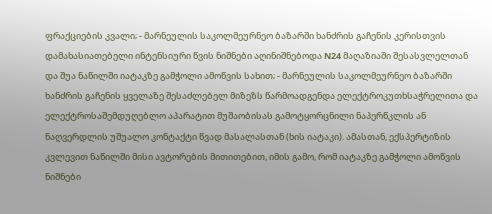ფრაქციების კვალი; - მარნეულის საკოლმეურნეო ბაზარში ხანძრის გაჩენის კერისთვის დამახასიათებელი ინტენსიური წვის ნიშნები აღინიშნებოდა N24 მაღაზიაში შესასვლელთან და შუა ნაწილში იატაკზე გამჭოლი ამოწვის სახით; - მარნეულის საკოლმეურნეო ბაზარში ხანძრის გაჩენის ყველაზე შესაძლებელ მიზეზს წარმოადგენდა ელექტროკუთხსაჭრელითა და ელექტროსაშემდუღებლო აპარატით მუშაობისას გამოტყორცნილი ნაპერწკლის ან ნაღვერდლის უშუალო კონტაქტი წვად მასალასთან (ხის იატაკი). ამასთან, ექსპერტიზის კვლევით ნაწილში მისი ავტორების მითითებით, იმის გამო, რომ იატაკზე გამჭოლი ამოწვის ნიშნები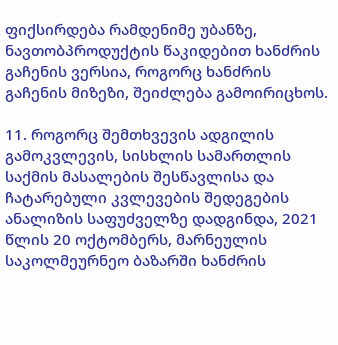ფიქსირდება რამდენიმე უბანზე, ნავთობპროდუქტის წაკიდებით ხანძრის გაჩენის ვერსია, როგორც ხანძრის გაჩენის მიზეზი, შეიძლება გამოირიცხოს.

11. როგორც შემთხვევის ადგილის გამოკვლევის, სისხლის სამართლის საქმის მასალების შესწავლისა და ჩატარებული კვლევების შედეგების ანალიზის საფუძველზე დადგინდა, 2021 წლის 20 ოქტომბერს, მარნეულის საკოლმეურნეო ბაზარში ხანძრის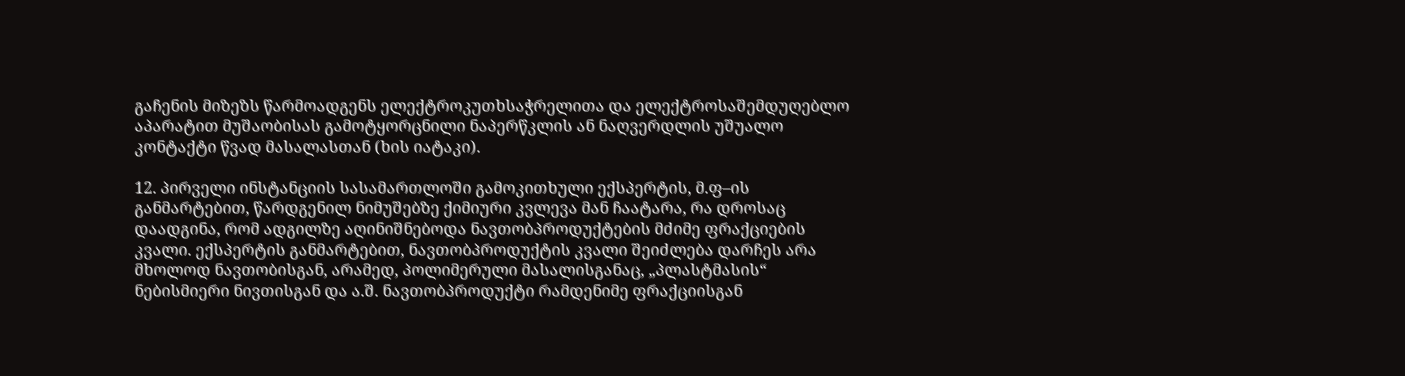გაჩენის მიზეზს წარმოადგენს ელექტროკუთხსაჭრელითა და ელექტროსაშემდუღებლო აპარატით მუშაობისას გამოტყორცნილი ნაპერწკლის ან ნაღვერდლის უშუალო კონტაქტი წვად მასალასთან (ხის იატაკი).

12. პირველი ინსტანციის სასამართლოში გამოკითხული ექსპერტის, მ.ფ–ის განმარტებით, წარდგენილ ნიმუშებზე ქიმიური კვლევა მან ჩაატარა, რა დროსაც დაადგინა, რომ ადგილზე აღინიშნებოდა ნავთობპროდუქტების მძიმე ფრაქციების კვალი. ექსპერტის განმარტებით, ნავთობპროდუქტის კვალი შეიძლება დარჩეს არა მხოლოდ ნავთობისგან, არამედ, პოლიმერული მასალისგანაც, „პლასტმასის“ ნებისმიერი ნივთისგან და ა.შ. ნავთობპროდუქტი რამდენიმე ფრაქციისგან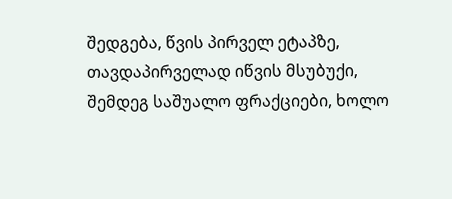შედგება, წვის პირველ ეტაპზე, თავდაპირველად იწვის მსუბუქი, შემდეგ საშუალო ფრაქციები, ხოლო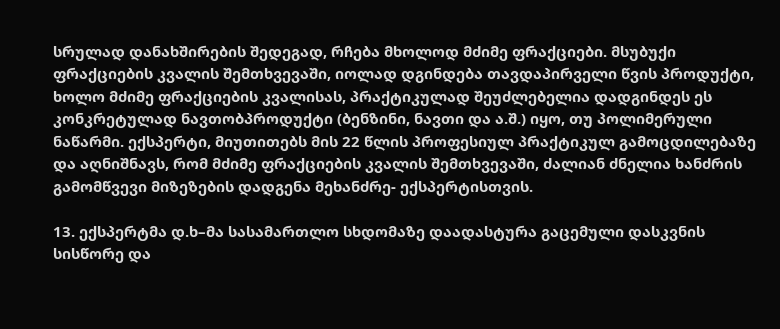სრულად დანახშირების შედეგად, რჩება მხოლოდ მძიმე ფრაქციები. მსუბუქი ფრაქციების კვალის შემთხვევაში, იოლად დგინდება თავდაპირველი წვის პროდუქტი, ხოლო მძიმე ფრაქციების კვალისას, პრაქტიკულად შეუძლებელია დადგინდეს ეს კონკრეტულად ნავთობპროდუქტი (ბენზინი, ნავთი და ა.შ.) იყო, თუ პოლიმერული ნაწარმი. ექსპერტი, მიუთითებს მის 22 წლის პროფესიულ პრაქტიკულ გამოცდილებაზე და აღნიშნავს, რომ მძიმე ფრაქციების კვალის შემთხვევაში, ძალიან ძნელია ხანძრის გამომწვევი მიზეზების დადგენა მეხანძრე- ექსპერტისთვის.

13. ექსპერტმა დ.ხ–მა სასამართლო სხდომაზე დაადასტურა გაცემული დასკვნის სისწორე და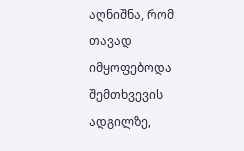აღნიშნა, რომ თავად იმყოფებოდა შემთხვევის ადგილზე,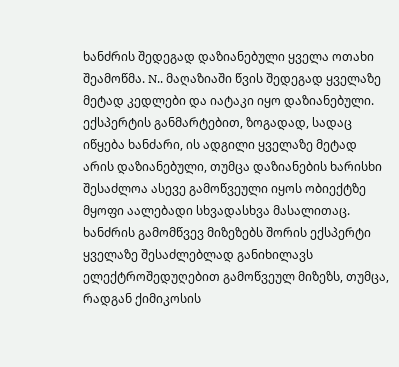ხანძრის შედეგად დაზიანებული ყველა ოთახი შეამოწმა. N.. მაღაზიაში წვის შედეგად ყველაზე მეტად კედლები და იატაკი იყო დაზიანებული. ექსპერტის განმარტებით, ზოგადად, სადაც იწყება ხანძარი, ის ადგილი ყველაზე მეტად არის დაზიანებული, თუმცა დაზიანების ხარისხი შესაძლოა ასევე გამოწვეული იყოს ობიექტზე მყოფი აალებადი სხვადასხვა მასალითაც. ხანძრის გამომწვევ მიზეზებს შორის ექსპერტი ყველაზე შესაძლებლად განიხილავს ელექტროშედუღებით გამოწვეულ მიზეზს, თუმცა, რადგან ქიმიკოსის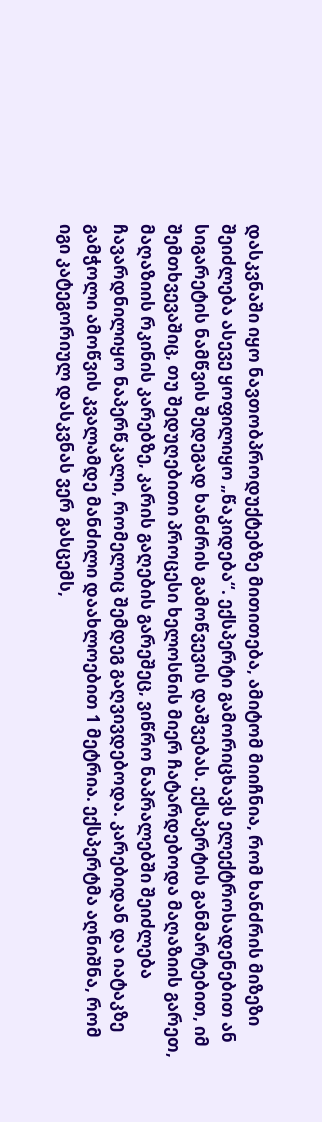დასკვნაში იყო ნავთობპროდუქტებზე მითითება, ამიტომ მიიჩნია, რომ ხანძრის მიზეზი შეიძლება ასევე ყოფილიყო „წაკიდება“. ექსპერტი გამორიცხავს ელექტროსადენებით ან სიგარეტის ნამწვის შედეგად ხანძრის გამოწვევის დაშვებას. ექსპერტის განმარტებით, იმ შემთხვევაშიც, თუ შედუღებითი პროცესი ხელოსნის მიერ ჩატარდებოდა მაღაზიის გარეთ, მაღაზიის რკინის კარებზე, კარის გაღების გარეშეც, ვიწრო ნაპრალებში შეიძლება ჩავარდნილიყო ნაპერწკალი, რომელიც შემდეგ გაღვივდებოდა. კარებიდან და იატაკზე გამჭოლი ამოწვის კვალამდე მანძილი დაახლოებით 1 მეტრია. ექსპერტმა აღნიშნა, რომ იგი კატეგორიულ დასკვნას ვერ გასცემს,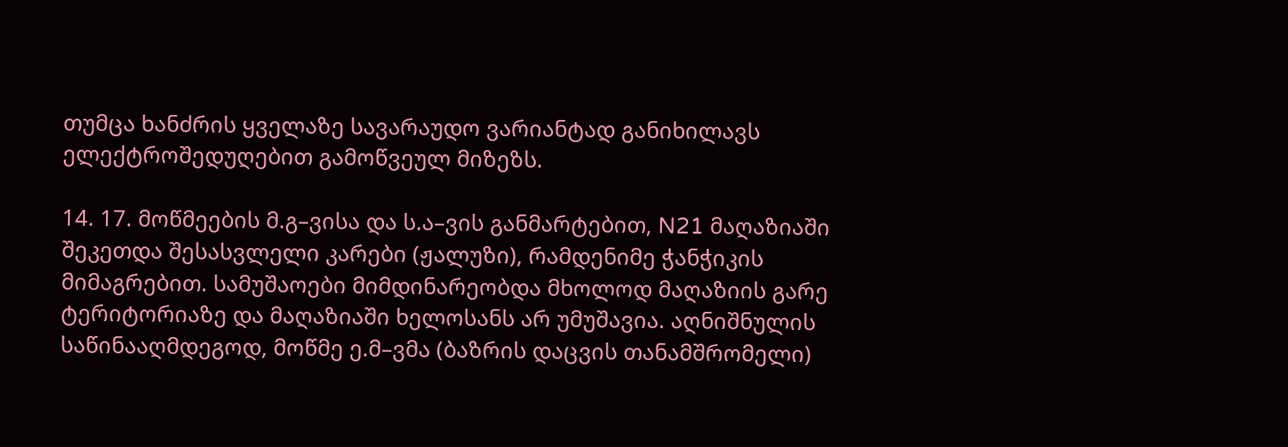თუმცა ხანძრის ყველაზე სავარაუდო ვარიანტად განიხილავს ელექტროშედუღებით გამოწვეულ მიზეზს.

14. 17. მოწმეების მ.გ–ვისა და ს.ა–ვის განმარტებით, N21 მაღაზიაში შეკეთდა შესასვლელი კარები (ჟალუზი), რამდენიმე ჭანჭიკის მიმაგრებით. სამუშაოები მიმდინარეობდა მხოლოდ მაღაზიის გარე ტერიტორიაზე და მაღაზიაში ხელოსანს არ უმუშავია. აღნიშნულის საწინააღმდეგოდ, მოწმე ე.მ–ვმა (ბაზრის დაცვის თანამშრომელი)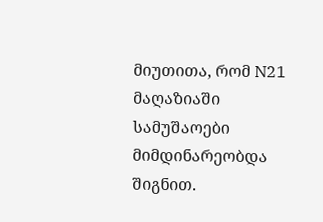მიუთითა, რომ N21 მაღაზიაში სამუშაოები მიმდინარეობდა შიგნით.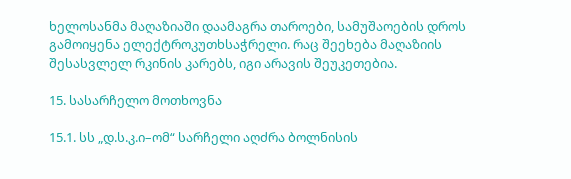ხელოსანმა მაღაზიაში დაამაგრა თაროები, სამუშაოების დროს გამოიყენა ელექტროკუთხსაჭრელი. რაც შეეხება მაღაზიის შესასვლელ რკინის კარებს, იგი არავის შეუკეთებია.

15. სასარჩელო მოთხოვნა

15.1. სს „დ.ს.კ.ი–ომ“ სარჩელი აღძრა ბოლნისის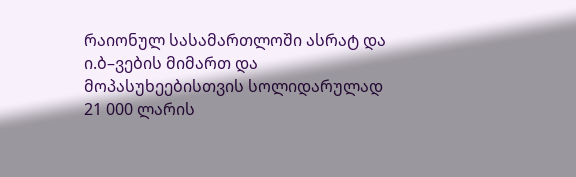რაიონულ სასამართლოში ასრატ და ი.ბ–ვების მიმართ და მოპასუხეებისთვის სოლიდარულად 21 000 ლარის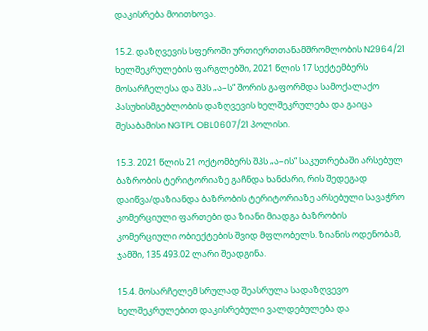დაკისრება მოითხოვა.

15.2. დაზღვევის სფეროში ურთიერთთანამშრომლობის N2964/21 ხელშეკრულების ფარგლებში, 2021 წლის 17 სექტემბერს მოსარჩელესა და შპს „ა–ს“ შორის გაფორმდა სამოქალაქო პასუხისმგებლობის დაზღვევის ხელშეკრულება და გაიცა შესაბამისი NGTPL OBL0607/21 პოლისი.

15.3. 2021 წლის 21 ოქტომბერს შპს „ა–ის“ საკუთრებაში არსებულ ბაზრობის ტერიტორიაზე გაჩნდა ხანძარი, რის შედეგად დაიწვა/დაზიანდა ბაზრობის ტერიტორიაზე არსებული სავაჭრო კომერციული ფართები და ზიანი მიადგა ბაზრობის კომერციული ობიექტების შვიდ მფლობელს. ზიანის ოდენობამ, ჯამში, 135 493.02 ლარი შეადგინა.

15.4. მოსარჩელემ სრულად შეასრულა სადაზღვევო ხელშეკრულებით დაკისრებული ვალდებულება და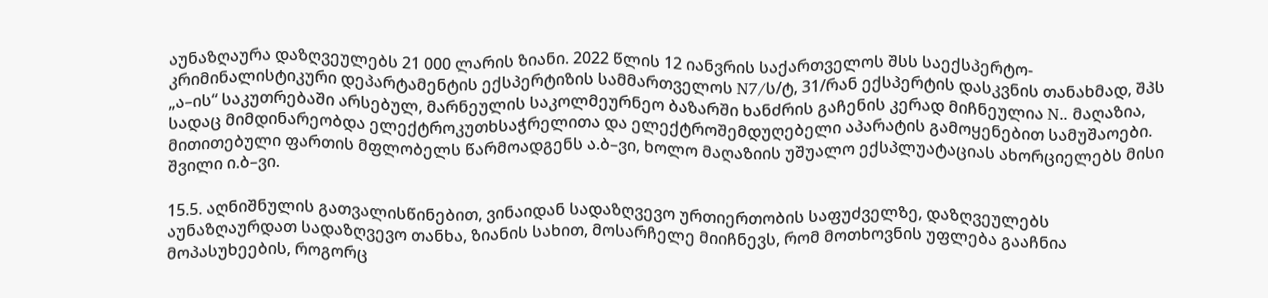აუნაზღაურა დაზღვეულებს 21 000 ლარის ზიანი. 2022 წლის 12 იანვრის საქართველოს შსს საექსპერტო-კრიმინალისტიკური დეპარტამენტის ექსპერტიზის სამმართველოს N7/ს/ტ, 31/რან ექსპერტის დასკვნის თანახმად, შპს „ა–ის“ საკუთრებაში არსებულ, მარნეულის საკოლმეურნეო ბაზარში ხანძრის გაჩენის კერად მიჩნეულია N.. მაღაზია, სადაც მიმდინარეობდა ელექტროკუთხსაჭრელითა და ელექტროშემდუღებელი აპარატის გამოყენებით სამუშაოები. მითითებული ფართის მფლობელს წარმოადგენს ა.ბ–ვი, ხოლო მაღაზიის უშუალო ექსპლუატაციას ახორციელებს მისი შვილი ი.ბ–ვი.

15.5. აღნიშნულის გათვალისწინებით, ვინაიდან სადაზღვევო ურთიერთობის საფუძველზე, დაზღვეულებს აუნაზღაურდათ სადაზღვევო თანხა, ზიანის სახით, მოსარჩელე მიიჩნევს, რომ მოთხოვნის უფლება გააჩნია მოპასუხეების, როგორც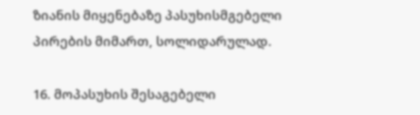ზიანის მიყენებაზე პასუხისმგებელი პირების მიმართ, სოლიდარულად.

16. მოპასუხის შესაგებელი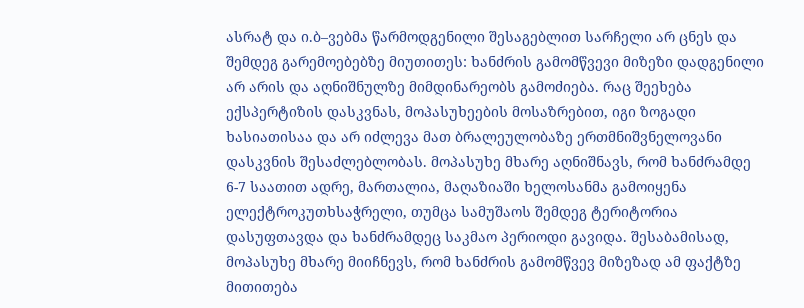ასრატ და ი.ბ–ვებმა წარმოდგენილი შესაგებლით სარჩელი არ ცნეს და შემდეგ გარემოებებზე მიუთითეს: ხანძრის გამომწვევი მიზეზი დადგენილი არ არის და აღნიშნულზე მიმდინარეობს გამოძიება. რაც შეეხება ექსპერტიზის დასკვნას, მოპასუხეების მოსაზრებით, იგი ზოგადი ხასიათისაა და არ იძლევა მათ ბრალეულობაზე ერთმნიშვნელოვანი დასკვნის შესაძლებლობას. მოპასუხე მხარე აღნიშნავს, რომ ხანძრამდე 6-7 საათით ადრე, მართალია, მაღაზიაში ხელოსანმა გამოიყენა ელექტროკუთხსაჭრელი, თუმცა სამუშაოს შემდეგ ტერიტორია დასუფთავდა და ხანძრამდეც საკმაო პერიოდი გავიდა. შესაბამისად, მოპასუხე მხარე მიიჩნევს, რომ ხანძრის გამომწვევ მიზეზად ამ ფაქტზე მითითება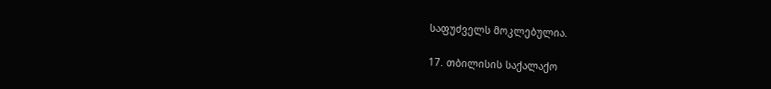საფუძველს მოკლებულია.

17. თბილისის საქალაქო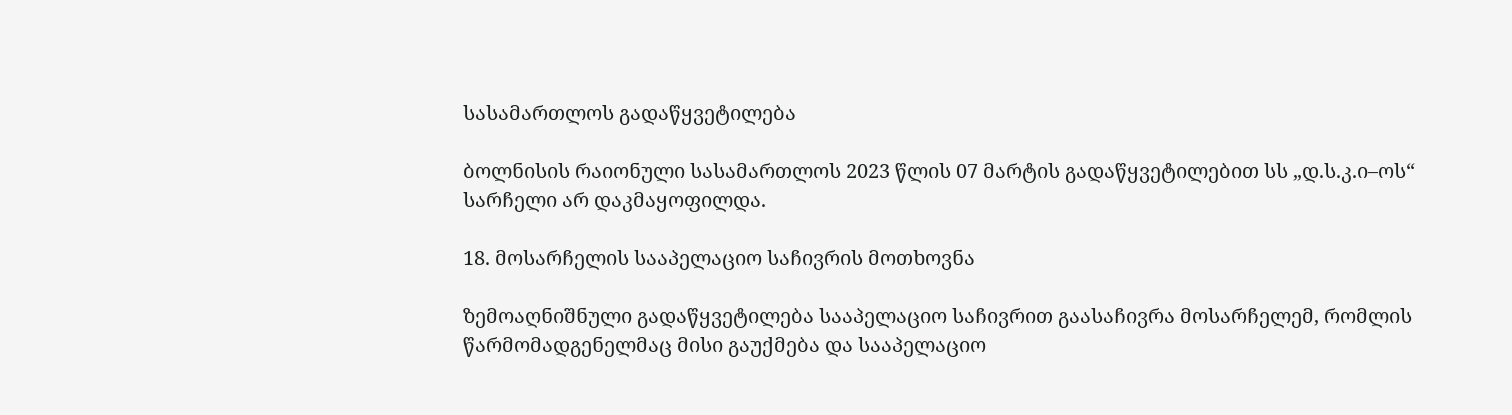სასამართლოს გადაწყვეტილება

ბოლნისის რაიონული სასამართლოს 2023 წლის 07 მარტის გადაწყვეტილებით სს „დ.ს.კ.ი–ოს“ სარჩელი არ დაკმაყოფილდა.

18. მოსარჩელის სააპელაციო საჩივრის მოთხოვნა

ზემოაღნიშნული გადაწყვეტილება სააპელაციო საჩივრით გაასაჩივრა მოსარჩელემ, რომლის წარმომადგენელმაც მისი გაუქმება და სააპელაციო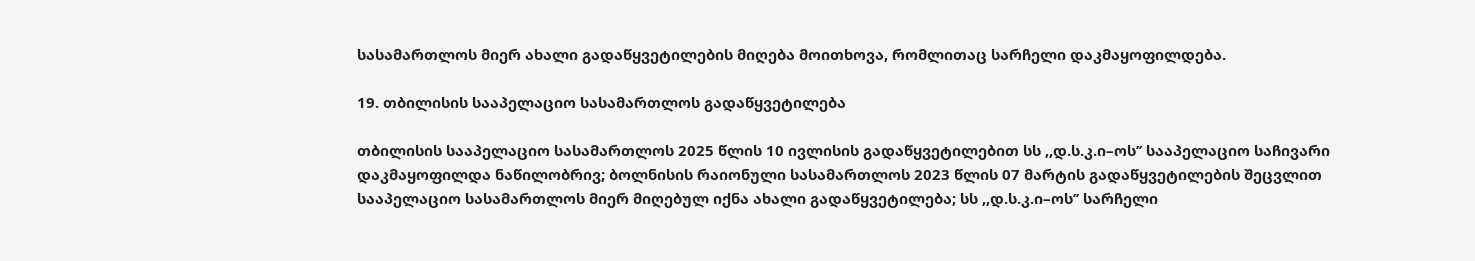სასამართლოს მიერ ახალი გადაწყვეტილების მიღება მოითხოვა, რომლითაც სარჩელი დაკმაყოფილდება.

19. თბილისის სააპელაციო სასამართლოს გადაწყვეტილება

თბილისის სააპელაციო სასამართლოს 2025 წლის 10 ივლისის გადაწყვეტილებით სს ,,დ.ს.კ.ი–ოს’’ სააპელაციო საჩივარი დაკმაყოფილდა ნაწილობრივ; ბოლნისის რაიონული სასამართლოს 2023 წლის 07 მარტის გადაწყვეტილების შეცვლით სააპელაციო სასამართლოს მიერ მიღებულ იქნა ახალი გადაწყვეტილება; სს ,,დ.ს.კ.ი–ოს’’ სარჩელი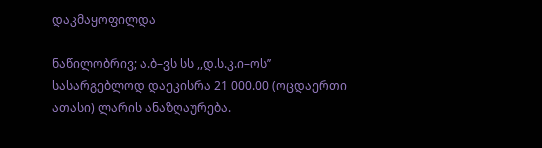დაკმაყოფილდა

ნაწილობრივ; ა.ბ–ვს სს ,,დ.ს.კ.ი–ოს’’ სასარგებლოდ დაეკისრა 21 000.00 (ოცდაერთი ათასი) ლარის ანაზღაურება.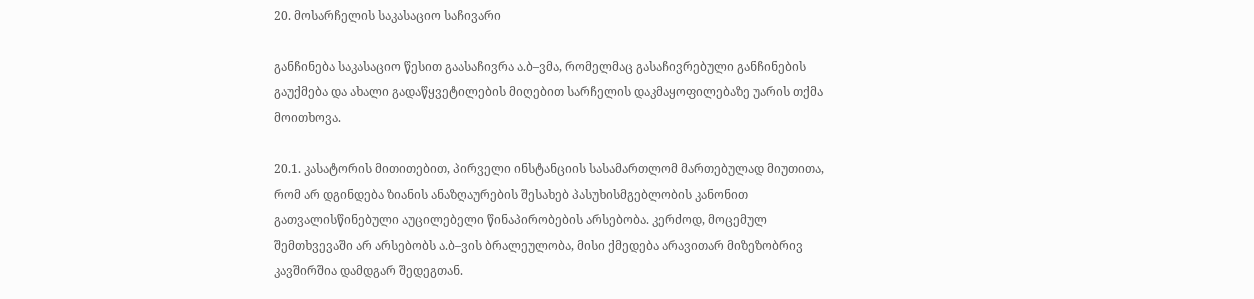20. მოსარჩელის საკასაციო საჩივარი

განჩინება საკასაციო წესით გაასაჩივრა ა.ბ–ვმა, რომელმაც გასაჩივრებული განჩინების გაუქმება და ახალი გადაწყვეტილების მიღებით სარჩელის დაკმაყოფილებაზე უარის თქმა მოითხოვა.

20.1. კასატორის მითითებით, პირველი ინსტანციის სასამართლომ მართებულად მიუთითა, რომ არ დგინდება ზიანის ანაზღაურების შესახებ პასუხისმგებლობის კანონით გათვალისწინებული აუცილებელი წინაპირობების არსებობა. კერძოდ, მოცემულ შემთხვევაში არ არსებობს ა.ბ–ვის ბრალეულობა, მისი ქმედება არავითარ მიზეზობრივ კავშირშია დამდგარ შედეგთან.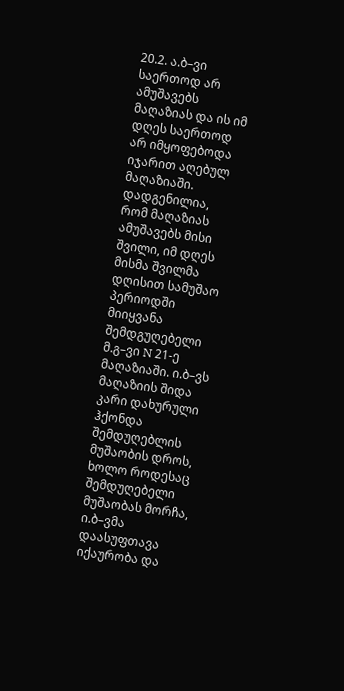20.2. ა.ბ–ვი საერთოდ არ ამუშავებს მაღაზიას და ის იმ დღეს საერთოდ არ იმყოფებოდა იჯარით აღებულ მაღაზიაში. დადგენილია, რომ მაღაზიას ამუშავებს მისი შვილი, იმ დღეს მისმა შვილმა დღისით სამუშაო პერიოდში მიიყვანა შემდგუღებელი მ.გ–ვი N 21-ე მაღაზიაში. ი.ბ–ვს მაღაზიის შიდა კარი დახურული ჰქონდა შემდუღებლის მუშაობის დროს, ხოლო როდესაც შემდუღებელი მუშაობას მორჩა, ი.ბ–ვმა დაასუფთავა იქაურობა და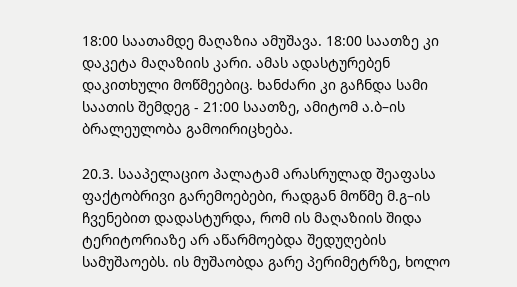18:00 საათამდე მაღაზია ამუშავა. 18:00 საათზე კი დაკეტა მაღაზიის კარი. ამას ადასტურებენ დაკითხული მოწმეებიც. ხანძარი კი გაჩნდა სამი საათის შემდეგ - 21:00 საათზე, ამიტომ ა.ბ–ის ბრალეულობა გამოირიცხება.

20.3. სააპელაციო პალატამ არასრულად შეაფასა ფაქტობრივი გარემოებები, რადგან მოწმე მ.გ–ის ჩვენებით დადასტურდა, რომ ის მაღაზიის შიდა ტერიტორიაზე არ აწარმოებდა შედუღების სამუშაოებს. ის მუშაობდა გარე პერიმეტრზე, ხოლო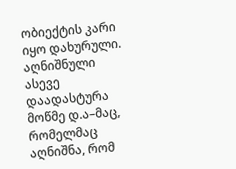ობიექტის კარი იყო დახურული. აღნიშნული ასევე დაადასტურა მოწმე დ.ა–მაც, რომელმაც აღნიშნა, რომ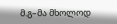მ.გ–მა მხოლოდ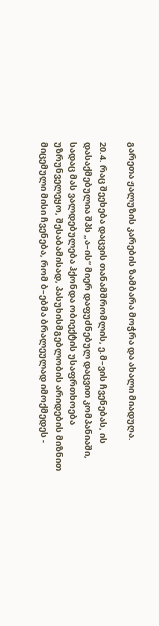გარეთა ჟალუზის კარების ზამბარა მოჭრა და ახალი მიადუღა.

20.4. რაც შეეხება დაცვის თანამშრომლის, ე.მ–ვის ჩვენებას, ის დასაქმებულია შპს „ა–ის“ მიერ დაფუძნებულ დაცვით კომპანიაში, სადაც მას ვალდებულება ჰქონდა ობიექტის უსაფრთხოება უზრუნველეყო, შესაბამისად, პასუხისმგებლობის არიდების მიზნით მიცემული მისი ჩვენება, რომ ბ–ებმა ბრალეულად იმოქმედეს -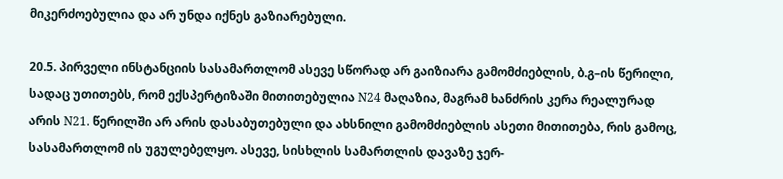მიკერძოებულია და არ უნდა იქნეს გაზიარებული.

20.5. პირველი ინსტანციის სასამართლომ ასევე სწორად არ გაიზიარა გამომძიებლის, ბ.გ–ის წერილი, სადაც უთითებს, რომ ექსპერტიზაში მითითებულია N24 მაღაზია, მაგრამ ხანძრის კერა რეალურად არის N21. წერილში არ არის დასაბუთებული და ახსნილი გამომძიებლის ასეთი მითითება, რის გამოც, სასამართლომ ის უგულებელყო. ასევე, სისხლის სამართლის დავაზე ჯერ-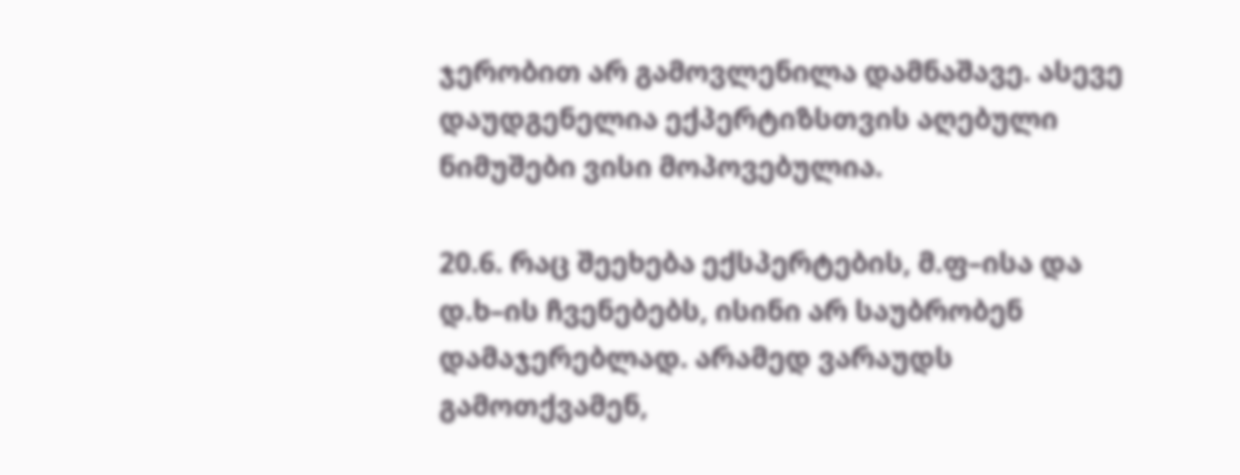ჯერობით არ გამოვლენილა დამნაშავე. ასევე დაუდგენელია ექპერტიზსთვის აღებული ნიმუშები ვისი მოპოვებულია.

20.6. რაც შეეხება ექსპერტების, მ.ფ–ისა და დ.ხ–ის ჩვენებებს, ისინი არ საუბრობენ დამაჯერებლად. არამედ ვარაუდს გამოთქვამენ,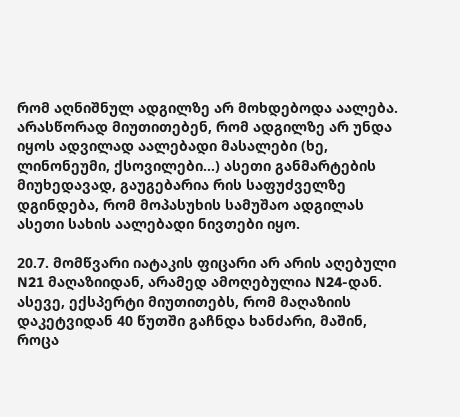რომ აღნიშნულ ადგილზე არ მოხდებოდა აალება. არასწორად მიუთითებენ, რომ ადგილზე არ უნდა იყოს ადვილად აალებადი მასალები (ხე, ლინონეუმი, ქსოვილები...) ასეთი განმარტების მიუხედავად, გაუგებარია რის საფუძველზე დგინდება, რომ მოპასუხის სამუშაო ადგილას ასეთი სახის აალებადი ნივთები იყო.

20.7. მომწვარი იატაკის ფიცარი არ არის აღებული N21 მაღაზიიდან, არამედ ამოღებულია N24-დან. ასევე, ექსპერტი მიუთითებს, რომ მაღაზიის დაკეტვიდან 40 წუთში გაჩნდა ხანძარი, მაშინ, როცა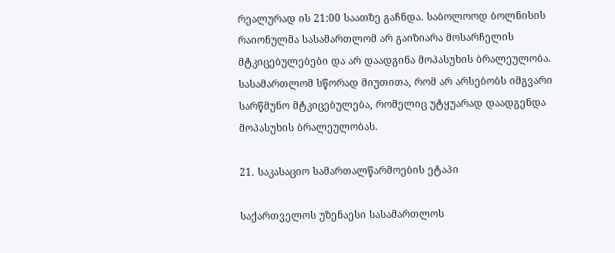რეალურად ის 21:00 საათზე გაჩნდა. საბოლოოდ ბოლნისის რაიონულმა სასამართლომ არ გაიზიარა მოსარჩელის მტკიცებულებები და არ დაადგინა მოპასუხის ბრალეულობა. სასამართლომ სწორად მიუთითა, რომ არ არსებობს იმგვარი სარწმუნო მტკიცებულება, რომელიც უტყუარად დაადგენდა მოპასუხის ბრალეულობას.

21. საკასაციო სამართალწარმოების ეტაპი

საქართველოს უზენაესი სასამართლოს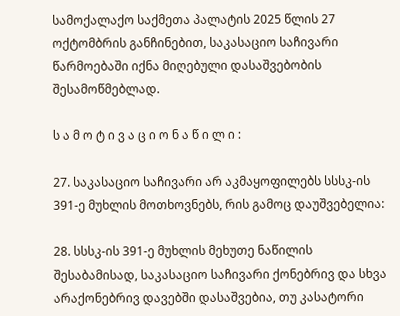სამოქალაქო საქმეთა პალატის 2025 წლის 27 ოქტომბრის განჩინებით, საკასაციო საჩივარი წარმოებაში იქნა მიღებული დასაშვებობის შესამოწმებლად.

ს ა მ ო ტ ი ვ ა ც ი ო ნ ა წ ი ლ ი :

27. საკასაციო საჩივარი არ აკმაყოფილებს სსსკ-ის 391-ე მუხლის მოთხოვნებს, რის გამოც დაუშვებელია:

28. სსსკ-ის 391-ე მუხლის მეხუთე ნაწილის შესაბამისად, საკასაციო საჩივარი ქონებრივ და სხვა არაქონებრივ დავებში დასაშვებია, თუ კასატორი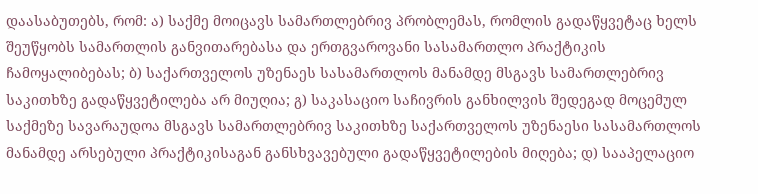დაასაბუთებს, რომ: ა) საქმე მოიცავს სამართლებრივ პრობლემას, რომლის გადაწყვეტაც ხელს შეუწყობს სამართლის განვითარებასა და ერთგვაროვანი სასამართლო პრაქტიკის ჩამოყალიბებას; ბ) საქართველოს უზენაეს სასამართლოს მანამდე მსგავს სამართლებრივ საკითხზე გადაწყვეტილება არ მიუღია; გ) საკასაციო საჩივრის განხილვის შედეგად მოცემულ საქმეზე სავარაუდოა მსგავს სამართლებრივ საკითხზე საქართველოს უზენაესი სასამართლოს მანამდე არსებული პრაქტიკისაგან განსხვავებული გადაწყვეტილების მიღება; დ) სააპელაციო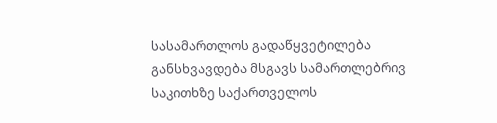სასამართლოს გადაწყვეტილება განსხვავდება მსგავს სამართლებრივ საკითხზე საქართველოს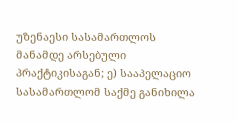უზენაესი სასამართლოს მანამდე არსებული პრაქტიკისაგან; ე) სააპელაციო სასამართლომ საქმე განიხილა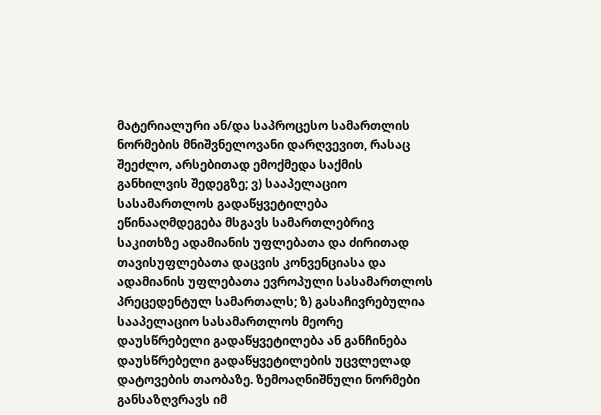მატერიალური ან/და საპროცესო სამართლის ნორმების მნიშვნელოვანი დარღვევით, რასაც შეეძლო, არსებითად ემოქმედა საქმის განხილვის შედეგზე; ვ) სააპელაციო სასამართლოს გადაწყვეტილება ეწინააღმდეგება მსგავს სამართლებრივ საკითხზე ადამიანის უფლებათა და ძირითად თავისუფლებათა დაცვის კონვენციასა და ადამიანის უფლებათა ევროპული სასამართლოს პრეცედენტულ სამართალს; ზ) გასაჩივრებულია სააპელაციო სასამართლოს მეორე დაუსწრებელი გადაწყვეტილება ან განჩინება დაუსწრებელი გადაწყვეტილების უცვლელად დატოვების თაობაზე. ზემოაღნიშნული ნორმები განსაზღვრავს იმ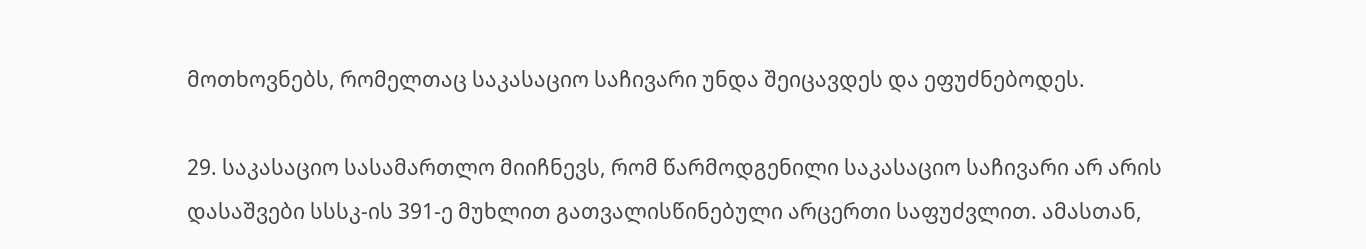მოთხოვნებს, რომელთაც საკასაციო საჩივარი უნდა შეიცავდეს და ეფუძნებოდეს.

29. საკასაციო სასამართლო მიიჩნევს, რომ წარმოდგენილი საკასაციო საჩივარი არ არის დასაშვები სსსკ-ის 391-ე მუხლით გათვალისწინებული არცერთი საფუძვლით. ამასთან,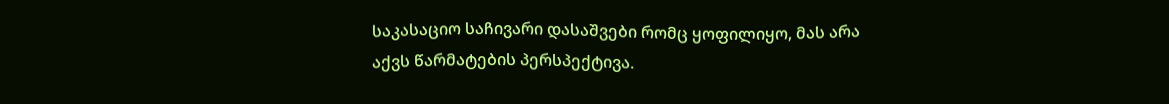საკასაციო საჩივარი დასაშვები რომც ყოფილიყო, მას არა აქვს წარმატების პერსპექტივა.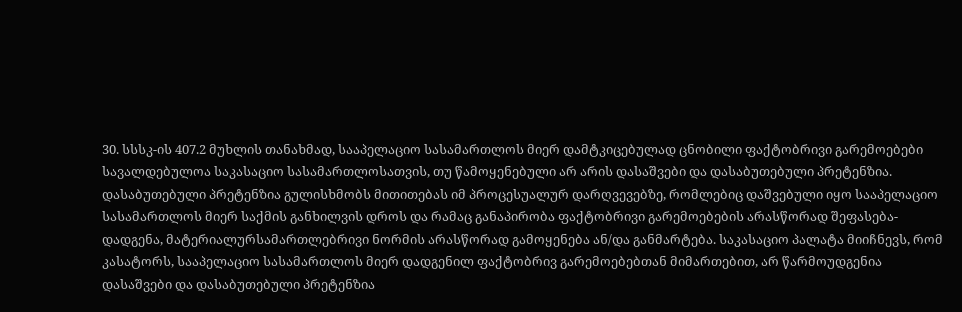30. სსსკ-ის 407.2 მუხლის თანახმად, სააპელაციო სასამართლოს მიერ დამტკიცებულად ცნობილი ფაქტობრივი გარემოებები სავალდებულოა საკასაციო სასამართლოსათვის, თუ წამოყენებული არ არის დასაშვები და დასაბუთებული პრეტენზია. დასაბუთებული პრეტენზია გულისხმობს მითითებას იმ პროცესუალურ დარღვევებზე, რომლებიც დაშვებული იყო სააპელაციო სასამართლოს მიერ საქმის განხილვის დროს და რამაც განაპირობა ფაქტობრივი გარემოებების არასწორად შეფასება-დადგენა, მატერიალურსამართლებრივი ნორმის არასწორად გამოყენება ან/და განმარტება. საკასაციო პალატა მიიჩნევს, რომ კასატორს, სააპელაციო სასამართლოს მიერ დადგენილ ფაქტობრივ გარემოებებთან მიმართებით, არ წარმოუდგენია დასაშვები და დასაბუთებული პრეტენზია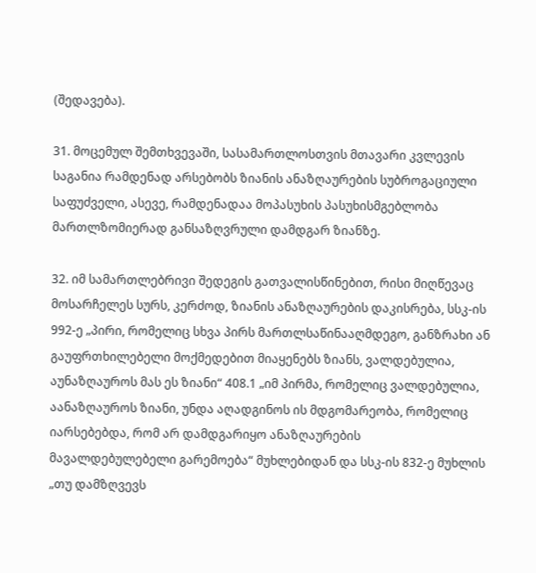(შედავება).

31. მოცემულ შემთხვევაში, სასამართლოსთვის მთავარი კვლევის საგანია რამდენად არსებობს ზიანის ანაზღაურების სუბროგაციული საფუძველი, ასევე, რამდენადაა მოპასუხის პასუხისმგებლობა მართლზომიერად განსაზღვრული დამდგარ ზიანზე.

32. იმ სამართლებრივი შედეგის გათვალისწინებით, რისი მიღწევაც მოსარჩელეს სურს, კერძოდ, ზიანის ანაზღაურების დაკისრება, სსკ-ის 992-ე „პირი, რომელიც სხვა პირს მართლსაწინააღმდეგო, განზრახი ან გაუფრთხილებელი მოქმედებით მიაყენებს ზიანს, ვალდებულია, აუნაზღაუროს მას ეს ზიანი“ 408.1 „იმ პირმა, რომელიც ვალდებულია, აანაზღაუროს ზიანი, უნდა აღადგინოს ის მდგომარეობა, რომელიც იარსებებდა, რომ არ დამდგარიყო ანაზღაურების მავალდებულებელი გარემოება“ მუხლებიდან და სსკ-ის 832-ე მუხლის „თუ დამზღვევს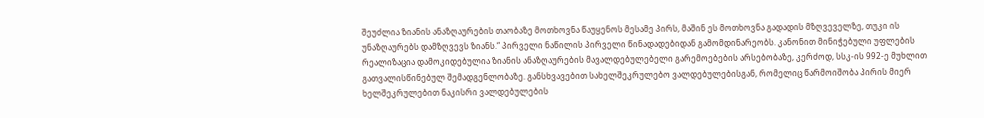შეუძლია ზიანის ანაზღაურების თაობაზე მოთხოვნა წაუყენოს მესამე პირს, მაშინ ეს მოთხოვნა გადადის მზღვეველზე, თუკი ის უნაზღაურებს დამზღვევს ზიანს.“ პირველი ნაწილის პირველი წინადადებიდან გამომდინარეობს. კანონით მინიჭებული უფლების რეალიზაცია დამოკიდებულია ზიანის ანაზღაურების მავალდებულებელი გარემოებების არსებობაზე, კერძოდ, სსკ-ის 992-ე მუხლით გათვალისწინებულ შემადგენლობაზე. განსხვავებით სახელშეკრულებო ვალდებულებისგან, რომელიც წარმოიშობა პირის მიერ ხელშეკრულებით ნაკისრი ვალდებულების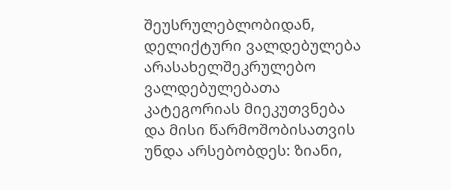შეუსრულებლობიდან, დელიქტური ვალდებულება არასახელშეკრულებო ვალდებულებათა კატეგორიას მიეკუთვნება და მისი წარმოშობისათვის უნდა არსებობდეს: ზიანი,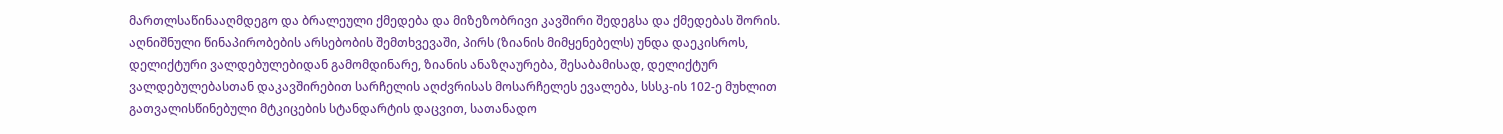მართლსაწინააღმდეგო და ბრალეული ქმედება და მიზეზობრივი კავშირი შედეგსა და ქმედებას შორის. აღნიშნული წინაპირობების არსებობის შემთხვევაში, პირს (ზიანის მიმყენებელს) უნდა დაეკისროს, დელიქტური ვალდებულებიდან გამომდინარე, ზიანის ანაზღაურება, შესაბამისად, დელიქტურ ვალდებულებასთან დაკავშირებით სარჩელის აღძვრისას მოსარჩელეს ევალება, სსსკ-ის 102-ე მუხლით გათვალისწინებული მტკიცების სტანდარტის დაცვით, სათანადო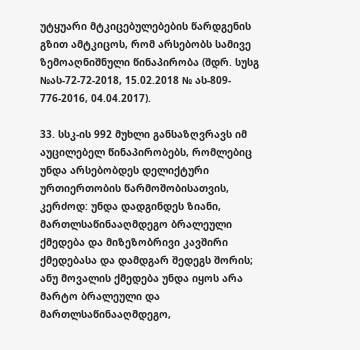უტყუარი მტკიცებულებების წარდგენის გზით ამტკიცოს, რომ არსებობს სამივე ზემოაღნიშნული წინაპირობა (შდრ. სუსგ №ას-72-72-2018, 15.02.2018 № ას-809- 776-2016, 04.04.2017).

33. სსკ-ის 992 მუხლი განსაზღვრავს იმ აუცილებელ წინაპირობებს, რომლებიც უნდა არსებობდეს დელიქტური ურთიერთობის წარმოშობისათვის, კერძოდ: უნდა დადგინდეს ზიანი, მართლსაწინააღმდეგო ბრალეული ქმედება და მიზეზობრივი კავშირი ქმედებასა და დამდგარ შედეგს შორის; ანუ მოვალის ქმედება უნდა იყოს არა მარტო ბრალეული და მართლსაწინააღმდეგო,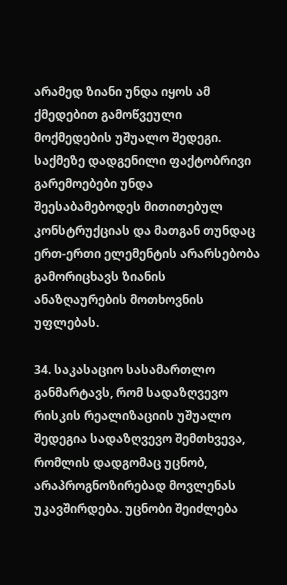არამედ ზიანი უნდა იყოს ამ ქმედებით გამოწვეული მოქმედების უშუალო შედეგი. საქმეზე დადგენილი ფაქტობრივი გარემოებები უნდა შეესაბამებოდეს მითითებულ კონსტრუქციას და მათგან თუნდაც ერთ-ერთი ელემენტის არარსებობა გამორიცხავს ზიანის ანაზღაურების მოთხოვნის უფლებას.

34. საკასაციო სასამართლო განმარტავს, რომ სადაზღვევო რისკის რეალიზაციის უშუალო შედეგია სადაზღვევო შემთხვევა, რომლის დადგომაც უცნობ, არაპროგნოზირებად მოვლენას უკავშირდება. უცნობი შეიძლება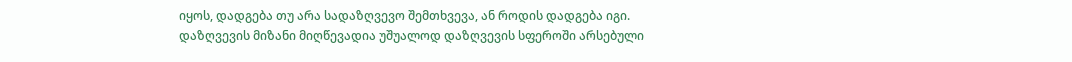იყოს, დადგება თუ არა სადაზღვევო შემთხვევა, ან როდის დადგება იგი. დაზღვევის მიზანი მიღწევადია უშუალოდ დაზღვევის სფეროში არსებული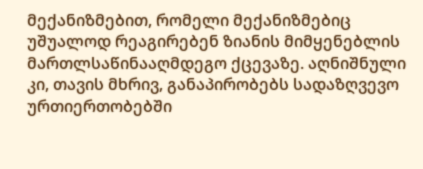მექანიზმებით, რომელი მექანიზმებიც უშუალოდ რეაგირებენ ზიანის მიმყენებლის მართლსაწინააღმდეგო ქცევაზე. აღნიშნული კი, თავის მხრივ, განაპირობებს სადაზღვევო ურთიერთობებში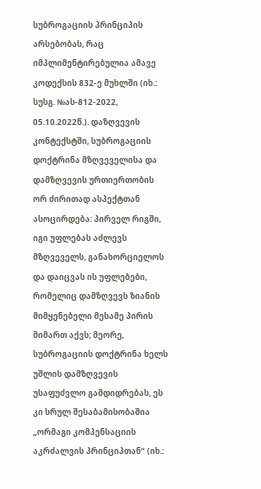სუბროგაციის პრინციპის არსებობას, რაც იმპლიმენტირებულია ამავე კოდექსის 832-ე მუხლში (იხ.: სუსგ. №ას-812-2022, 05.10.2022წ.). დაზღვევის კონტექსტში, სუბროგაციის დოქტრინა მზღვეველისა და დამზღვევის ურთიერთობის ორ ძირითად ასპექტთან ასოცირდება: პირველ რიგში, იგი უფლებას აძლევს მზღვეველს, განახორციელოს და დაიცვას ის უფლებები, რომელიც დამზღვევს ზიანის მიმყენებელი მესამე პირის მიმართ აქვს; მეორე, სუბროგაციის დოქტრინა ხელს უშლის დამზღვევის უსაფუძვლო გამდიდრებას, ეს კი სრულ შესაბამისობაშია „ორმაგი კომპენსაციის აკრძალვის პრინციპთან“ (იხ.: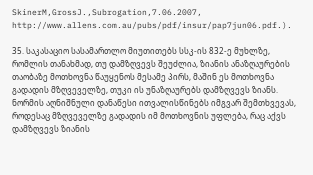SkinerM,GrossJ.,Subrogation,7.06.2007, http://www.allens.com.au/pubs/pdf/insur/pap7jun06.pdf.).

35. საკასაციო სასამართლო მიუთითებს სსკ-ის 832-ე მუხლზე, რომლის თანახმად, თუ დამზღვევს შეუძლია, ზიანის ანაზღაურების თაობაზე მოთხოვნა წაუყენოს მესამე პირს, მაშინ ეს მოთხოვნა გადადის მზღვეველზე, თუკი ის უნაზღაურებს დამზღვევს ზიანს. ნორმის აღნიშნული დანაწესი ითვალისწინებს იმგვარ შემთხვევას, როდესაც მზღვეველზე გადადის იმ მოთხოვნის უფლება, რაც აქვს დამზღვევს ზიანის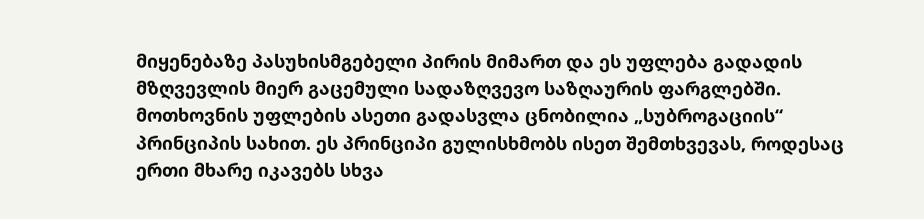მიყენებაზე პასუხისმგებელი პირის მიმართ და ეს უფლება გადადის მზღვევლის მიერ გაცემული სადაზღვევო საზღაურის ფარგლებში. მოთხოვნის უფლების ასეთი გადასვლა ცნობილია „სუბროგაციის“ პრინციპის სახით. ეს პრინციპი გულისხმობს ისეთ შემთხვევას, როდესაც ერთი მხარე იკავებს სხვა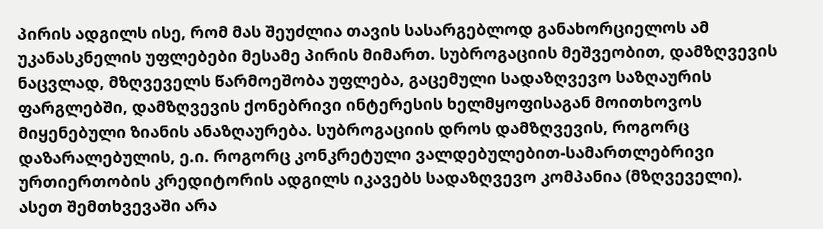პირის ადგილს ისე, რომ მას შეუძლია თავის სასარგებლოდ განახორციელოს ამ უკანასკნელის უფლებები მესამე პირის მიმართ. სუბროგაციის მეშვეობით, დამზღვევის ნაცვლად, მზღვეველს წარმოეშობა უფლება, გაცემული სადაზღვევო საზღაურის ფარგლებში, დამზღვევის ქონებრივი ინტერესის ხელმყოფისაგან მოითხოვოს მიყენებული ზიანის ანაზღაურება. სუბროგაციის დროს დამზღვევის, როგორც დაზარალებულის, ე.ი. როგორც კონკრეტული ვალდებულებით-სამართლებრივი ურთიერთობის კრედიტორის ადგილს იკავებს სადაზღვევო კომპანია (მზღვეველი). ასეთ შემთხვევაში არა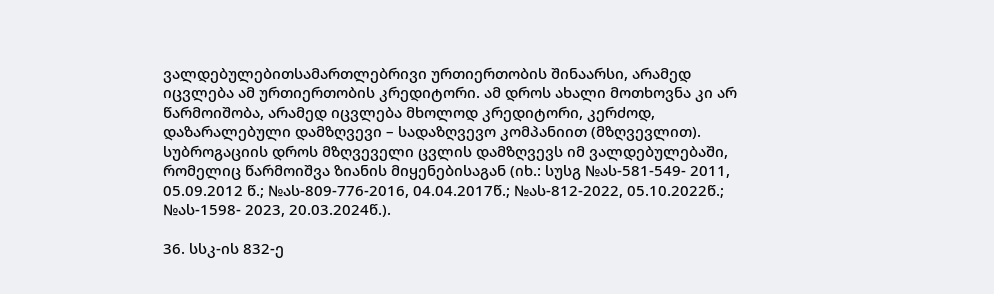ვალდებულებითსამართლებრივი ურთიერთობის შინაარსი, არამედ იცვლება ამ ურთიერთობის კრედიტორი. ამ დროს ახალი მოთხოვნა კი არ წარმოიშობა, არამედ იცვლება მხოლოდ კრედიტორი, კერძოდ, დაზარალებული დამზღვევი – სადაზღვევო კომპანიით (მზღვევლით). სუბროგაციის დროს მზღვეველი ცვლის დამზღვევს იმ ვალდებულებაში, რომელიც წარმოიშვა ზიანის მიყენებისაგან (იხ.: სუსგ №ას-581-549- 2011, 05.09.2012 წ.; №ას-809-776-2016, 04.04.2017წ.; №ას-812-2022, 05.10.2022წ.; №ას-1598- 2023, 20.03.2024წ.).

36. სსკ-ის 832-ე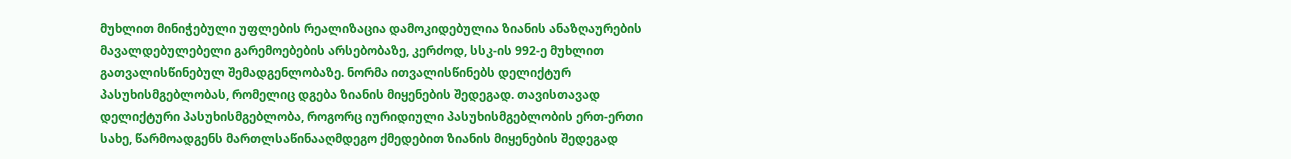მუხლით მინიჭებული უფლების რეალიზაცია დამოკიდებულია ზიანის ანაზღაურების მავალდებულებელი გარემოებების არსებობაზე, კერძოდ, სსკ-ის 992-ე მუხლით გათვალისწინებულ შემადგენლობაზე. ნორმა ითვალისწინებს დელიქტურ პასუხისმგებლობას, რომელიც დგება ზიანის მიყენების შედეგად. თავისთავად დელიქტური პასუხისმგებლობა, როგორც იურიდიული პასუხისმგებლობის ერთ-ერთი სახე, წარმოადგენს მართლსაწინააღმდეგო ქმედებით ზიანის მიყენების შედეგად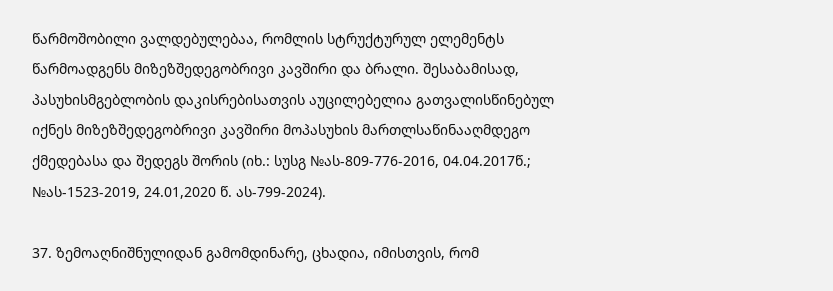წარმოშობილი ვალდებულებაა, რომლის სტრუქტურულ ელემენტს წარმოადგენს მიზეზშედეგობრივი კავშირი და ბრალი. შესაბამისად, პასუხისმგებლობის დაკისრებისათვის აუცილებელია გათვალისწინებულ იქნეს მიზეზშედეგობრივი კავშირი მოპასუხის მართლსაწინააღმდეგო ქმედებასა და შედეგს შორის (იხ.: სუსგ №ას-809-776-2016, 04.04.2017წ.; №ას-1523-2019, 24.01,2020 წ. ას-799-2024).

37. ზემოაღნიშნულიდან გამომდინარე, ცხადია, იმისთვის, რომ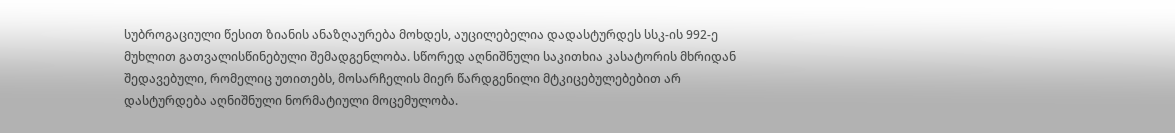სუბროგაციული წესით ზიანის ანაზღაურება მოხდეს, აუცილებელია დადასტურდეს სსკ-ის 992-ე მუხლით გათვალისწინებული შემადგენლობა. სწორედ აღნიშნული საკითხია კასატორის მხრიდან შედავებული, რომელიც უთითებს, მოსარჩელის მიერ წარდგენილი მტკიცებულებებით არ დასტურდება აღნიშნული ნორმატიული მოცემულობა.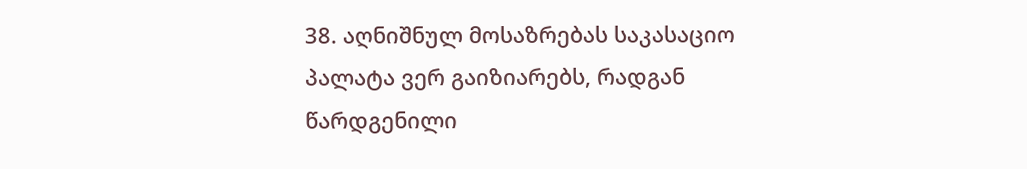38. აღნიშნულ მოსაზრებას საკასაციო პალატა ვერ გაიზიარებს, რადგან წარდგენილი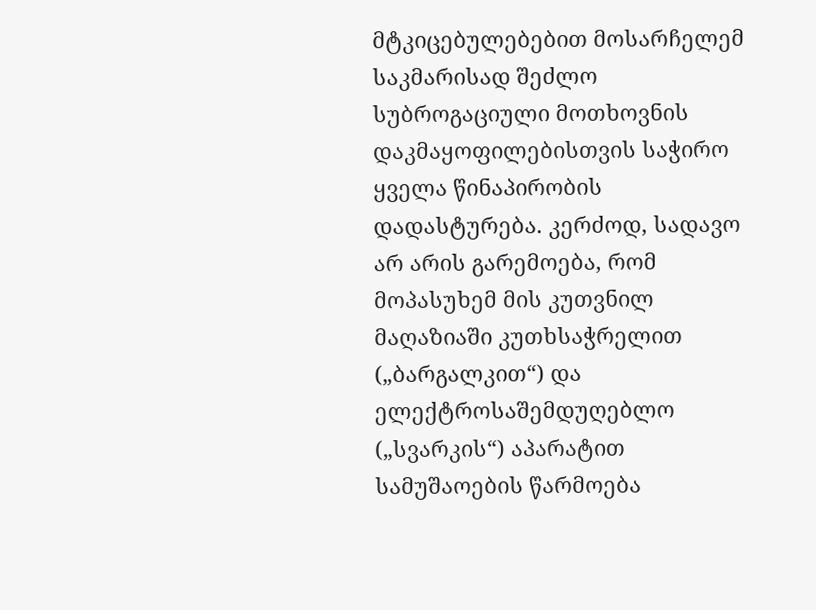მტკიცებულებებით მოსარჩელემ საკმარისად შეძლო სუბროგაციული მოთხოვნის დაკმაყოფილებისთვის საჭირო ყველა წინაპირობის დადასტურება. კერძოდ, სადავო არ არის გარემოება, რომ მოპასუხემ მის კუთვნილ მაღაზიაში კუთხსაჭრელით („ბარგალკით“) და ელექტროსაშემდუღებლო („სვარკის“) აპარატით სამუშაოების წარმოება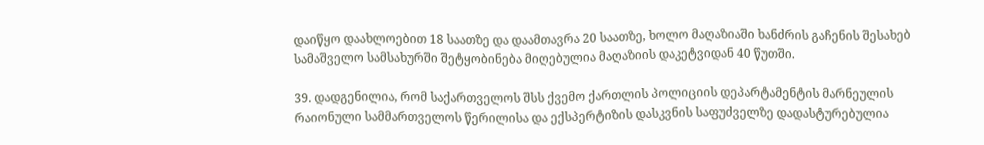დაიწყო დაახლოებით 18 საათზე და დაამთავრა 20 საათზე, ხოლო მაღაზიაში ხანძრის გაჩენის შესახებ სამაშველო სამსახურში შეტყობინება მიღებულია მაღაზიის დაკეტვიდან 40 წუთში.

39. დადგენილია, რომ საქართველოს შსს ქვემო ქართლის პოლიციის დეპარტამენტის მარნეულის რაიონული სამმართველოს წერილისა და ექსპერტიზის დასკვნის საფუძველზე დადასტურებულია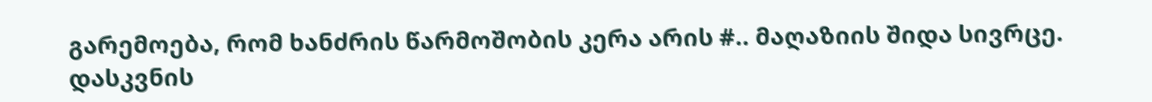გარემოება, რომ ხანძრის წარმოშობის კერა არის #.. მაღაზიის შიდა სივრცე. დასკვნის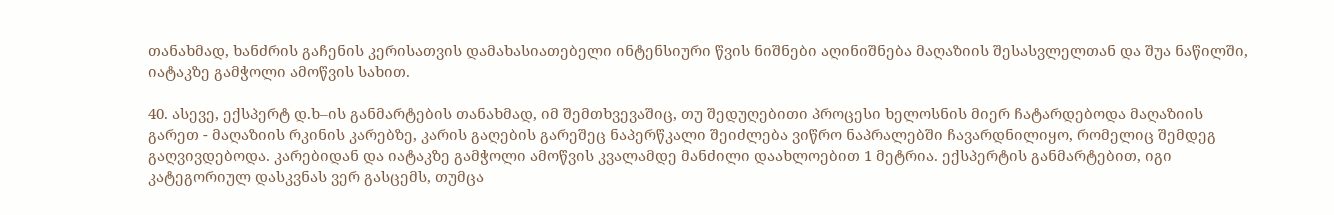თანახმად, ხანძრის გაჩენის კერისათვის დამახასიათებელი ინტენსიური წვის ნიშნები აღინიშნება მაღაზიის შესასვლელთან და შუა ნაწილში, იატაკზე გამჭოლი ამოწვის სახით.

40. ასევე, ექსპერტ დ.ხ–ის განმარტების თანახმად, იმ შემთხვევაშიც, თუ შედუღებითი პროცესი ხელოსნის მიერ ჩატარდებოდა მაღაზიის გარეთ - მაღაზიის რკინის კარებზე, კარის გაღების გარეშეც ნაპერწკალი შეიძლება ვიწრო ნაპრალებში ჩავარდნილიყო, რომელიც შემდეგ გაღვივდებოდა. კარებიდან და იატაკზე გამჭოლი ამოწვის კვალამდე მანძილი დაახლოებით 1 მეტრია. ექსპერტის განმარტებით, იგი კატეგორიულ დასკვნას ვერ გასცემს, თუმცა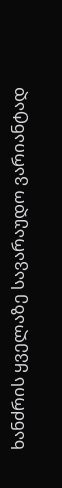ხანძრის ყველაზე სავარაუდო ვარიანტად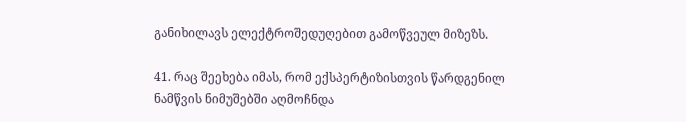განიხილავს ელექტროშედუღებით გამოწვეულ მიზეზს.

41. რაც შეეხება იმას, რომ ექსპერტიზისთვის წარდგენილ ნამწვის ნიმუშებში აღმოჩნდა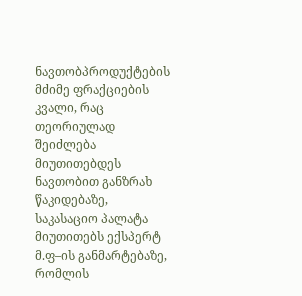ნავთობპროდუქტების მძიმე ფრაქციების კვალი, რაც თეორიულად შეიძლება მიუთითებდეს ნავთობით განზრახ წაკიდებაზე, საკასაციო პალატა მიუთითებს ექსპერტ მ.ფ–ის განმარტებაზე, რომლის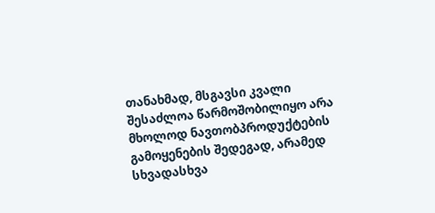თანახმად, მსგავსი კვალი შესაძლოა წარმოშობილიყო არა მხოლოდ ნავთობპროდუქტების გამოყენების შედეგად, არამედ სხვადასხვა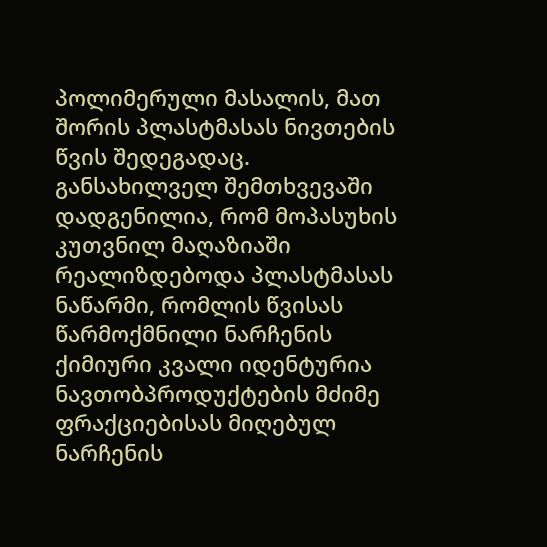პოლიმერული მასალის, მათ შორის პლასტმასას ნივთების წვის შედეგადაც. განსახილველ შემთხვევაში დადგენილია, რომ მოპასუხის კუთვნილ მაღაზიაში რეალიზდებოდა პლასტმასას ნაწარმი, რომლის წვისას წარმოქმნილი ნარჩენის ქიმიური კვალი იდენტურია ნავთობპროდუქტების მძიმე ფრაქციებისას მიღებულ ნარჩენის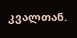კვალთან.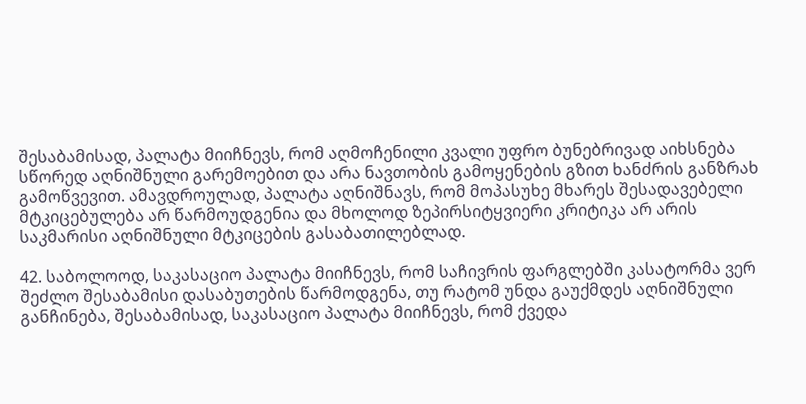შესაბამისად, პალატა მიიჩნევს, რომ აღმოჩენილი კვალი უფრო ბუნებრივად აიხსნება სწორედ აღნიშნული გარემოებით და არა ნავთობის გამოყენების გზით ხანძრის განზრახ გამოწვევით. ამავდროულად, პალატა აღნიშნავს, რომ მოპასუხე მხარეს შესადავებელი მტკიცებულება არ წარმოუდგენია და მხოლოდ ზეპირსიტყვიერი კრიტიკა არ არის საკმარისი აღნიშნული მტკიცების გასაბათილებლად.

42. საბოლოოდ, საკასაციო პალატა მიიჩნევს, რომ საჩივრის ფარგლებში კასატორმა ვერ შეძლო შესაბამისი დასაბუთების წარმოდგენა, თუ რატომ უნდა გაუქმდეს აღნიშნული განჩინება, შესაბამისად, საკასაციო პალატა მიიჩნევს, რომ ქვედა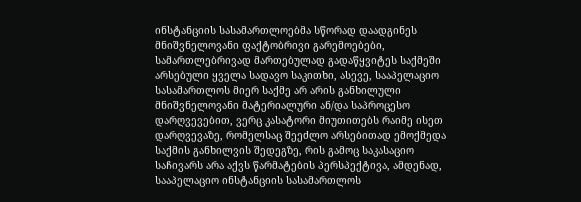ინსტანციის სასამართლოებმა სწორად დაადგინეს მნიშვნელოვანი ფაქტობრივი გარემოებები, სამართლებრივად მართებულად გადაწყვიტეს საქმეში არსებული ყველა სადავო საკითხი, ასევე, სააპელაციო სასამართლოს მიერ საქმე არ არის განხილული მნიშვნელოვანი მატერიალური ან/და საპროცესო დარღვევებით, ვერც კასატორი მიუთითებს რაიმე ისეთ დარღვევაზე, რომელსაც შეეძლო არსებითად ემოქმედა საქმის განხილვის შედეგზე, რის გამოც საკასაციო საჩივარს არა აქვს წარმატების პერსპექტივა, ამდენად, სააპელაციო ინსტანციის სასამართლოს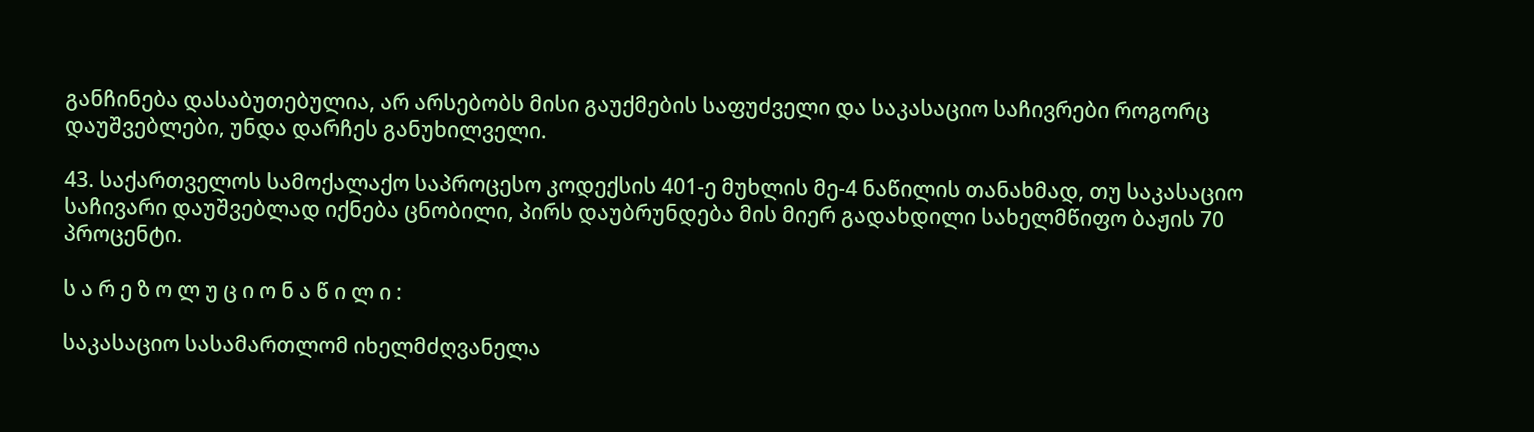განჩინება დასაბუთებულია, არ არსებობს მისი გაუქმების საფუძველი და საკასაციო საჩივრები როგორც დაუშვებლები, უნდა დარჩეს განუხილველი.

43. საქართველოს სამოქალაქო საპროცესო კოდექსის 401-ე მუხლის მე-4 ნაწილის თანახმად, თუ საკასაციო საჩივარი დაუშვებლად იქნება ცნობილი, პირს დაუბრუნდება მის მიერ გადახდილი სახელმწიფო ბაჟის 70 პროცენტი.

ს ა რ ე ზ ო ლ უ ც ი ო ნ ა წ ი ლ ი :

საკასაციო სასამართლომ იხელმძღვანელა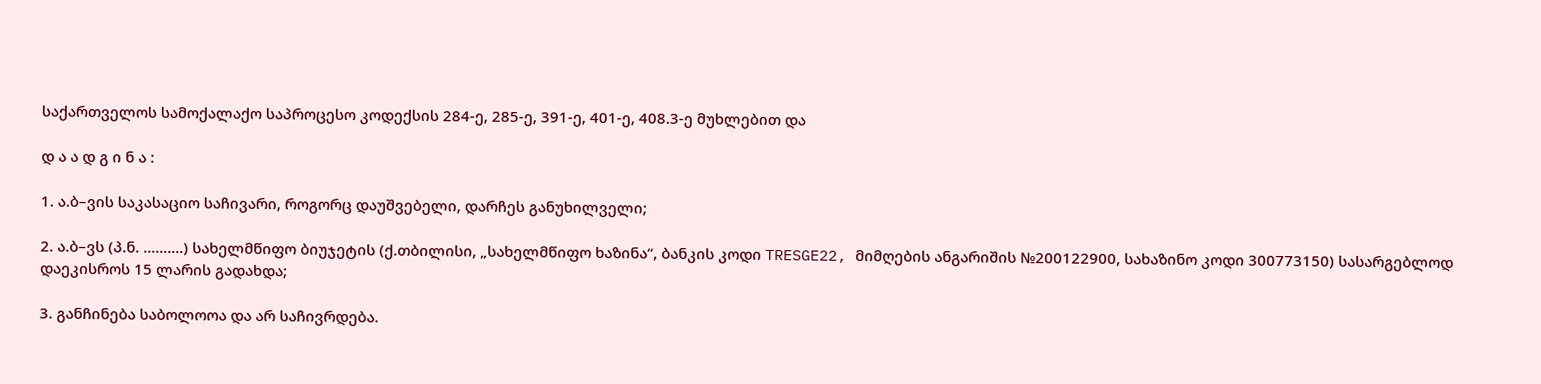საქართველოს სამოქალაქო საპროცესო კოდექსის 284-ე, 285-ე, 391-ე, 401-ე, 408.3-ე მუხლებით და

დ ა ა დ გ ი ნ ა :

1. ა.ბ–ვის საკასაციო საჩივარი, როგორც დაუშვებელი, დარჩეს განუხილველი;

2. ა.ბ–ვს (პ.ნ. ..........) სახელმწიფო ბიუჯეტის (ქ.თბილისი, „სახელმწიფო ხაზინა“, ბანკის კოდი TRESGE22, მიმღების ანგარიშის №200122900, სახაზინო კოდი 300773150) სასარგებლოდ დაეკისროს 15 ლარის გადახდა;

3. განჩინება საბოლოოა და არ საჩივრდება.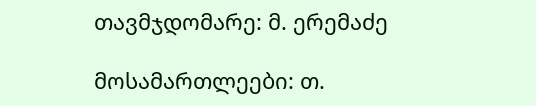თავმჯდომარე: მ. ერემაძე

მოსამართლეები: თ.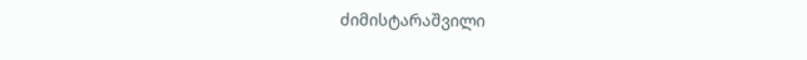ძიმისტარაშვილი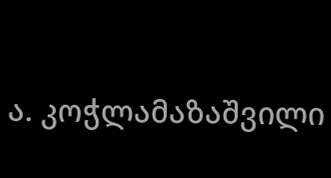ა. კოჭლამაზაშვილი